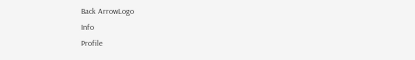Back ArrowLogo
Info
Profile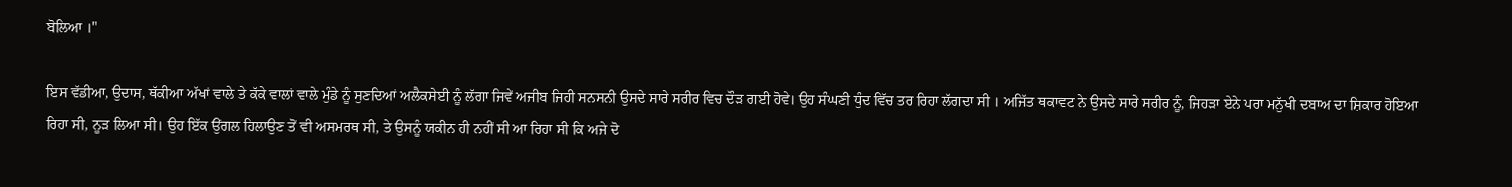ਬੋਲਿਆ ।"

ਇਸ ਵੱਡੀਆ, ਉਦਾਸ, ਥੱਕੀਆ ਅੱਖਾਂ ਵਾਲੇ ਤੇ ਕੱਕੇ ਵਾਲਾਂ ਵਾਲੇ ਮੁੰਡੇ ਨੂੰ ਸੁਣਦਿਆਂ ਅਲੈਕਸੇਈ ਨੂੰ ਲੱਗਾ ਜਿਵੇਂ ਅਜੀਬ ਜਿਹੀ ਸਨਸਨੀ ਉਸਦੇ ਸਾਰੇ ਸਰੀਰ ਵਿਚ ਦੌੜ ਗਈ ਹੋਵੇ। ਉਹ ਸੰਘਣੀ ਧੁੰਦ ਵਿੱਚ ਤਰ ਰਿਹਾ ਲੱਗਦਾ ਸੀ । ਅਜਿੱਤ ਥਕਾਵਟ ਨੇ ਉਸਦੇ ਸਾਰੇ ਸਰੀਰ ਨੂੰ, ਜਿਹੜਾ ਏਨੇ ਪਰਾ ਮਨੁੱਖੀ ਦਬਾਅ ਦਾ ਸ਼ਿਕਾਰ ਹੋਇਆ ਰਿਹਾ ਸੀ, ਨੂੜ ਲਿਆ ਸੀ। ਉਹ ਇੱਕ ਉਂਗਲ ਹਿਲਾਉਣ ਤੋਂ ਵੀ ਅਸਮਰਥ ਸੀ, ਤੇ ਉਸਨੂੰ ਯਕੀਨ ਹੀ ਨਹੀਂ ਸੀ ਆ ਰਿਹਾ ਸੀ ਕਿ ਅਜੇ ਦੋ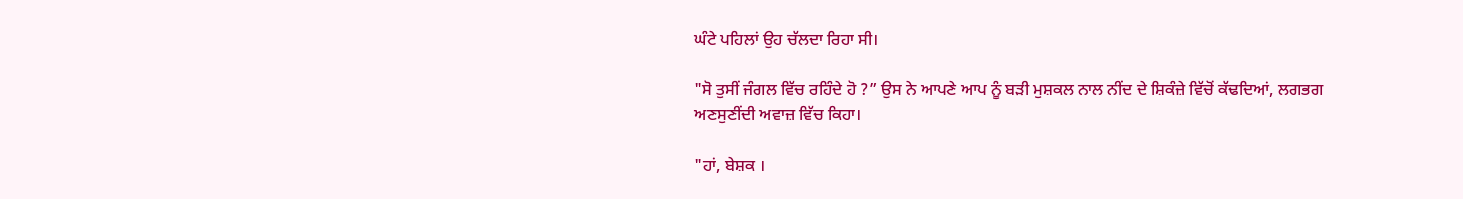ਘੰਟੇ ਪਹਿਲਾਂ ਉਹ ਚੱਲਦਾ ਰਿਹਾ ਸੀ।

"ਸੋ ਤੁਸੀਂ ਜੰਗਲ ਵਿੱਚ ਰਹਿੰਦੇ ਹੋ ?” ਉਸ ਨੇ ਆਪਣੇ ਆਪ ਨੂੰ ਬੜੀ ਮੁਸ਼ਕਲ ਨਾਲ ਨੀਂਦ ਦੇ ਸ਼ਿਕੰਜ਼ੇ ਵਿੱਚੋਂ ਕੱਢਦਿਆਂ, ਲਗਭਗ ਅਣਸੁਣੀਂਦੀ ਅਵਾਜ਼ ਵਿੱਚ ਕਿਹਾ।

"ਹਾਂ, ਬੇਸ਼ਕ ।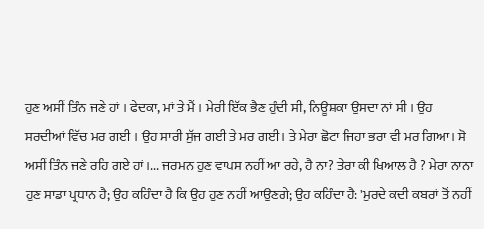ਹੁਣ ਅਸੀਂ ਤਿੰਨ ਜਣੇ ਹਾਂ । ਫੇਦਕਾ, ਮਾਂ ਤੇ ਮੈਂ । ਮੇਰੀ ਇੱਕ ਭੈਣ ਹੁੰਦੀ ਸੀ, ਨਿਊਸ਼ਕਾ ਉਸਦਾ ਨਾਂ ਸੀ । ਉਹ ਸਰਦੀਆਂ ਵਿੱਚ ਮਰ ਗਈ । ਉਹ ਸਾਰੀ ਸੁੱਜ ਗਈ ਤੇ ਮਰ ਗਈ। ਤੇ ਮੇਰਾ ਛੋਟਾ ਜਿਹਾ ਭਰਾ ਵੀ ਮਰ ਗਿਆ। ਸੋ ਅਸੀਂ ਤਿੰਨ ਜਣੇ ਰਹਿ ਗਏ ਹਾਂ।... ਜਰਮਨ ਹੁਣ ਵਾਪਸ ਨਹੀਂ ਆ ਰਹੇ, ਹੈ ਨਾ? ਤੇਰਾ ਕੀ ਖਿਆਲ ਹੈ ? ਮੇਰਾ ਨਾਨਾ ਹੁਣ ਸਾਡਾ ਪ੍ਰਧਾਨ ਹੈ; ਉਹ ਕਹਿੰਦਾ ਹੈ ਕਿ ਉਹ ਹੁਣ ਨਹੀਂ ਆਉਣਗੇ; ਉਹ ਕਹਿੰਦਾ ਹੈ: 'ਮੁਰਦੇ ਕਦੀ ਕਬਰਾਂ ਤੋਂ ਨਹੀਂ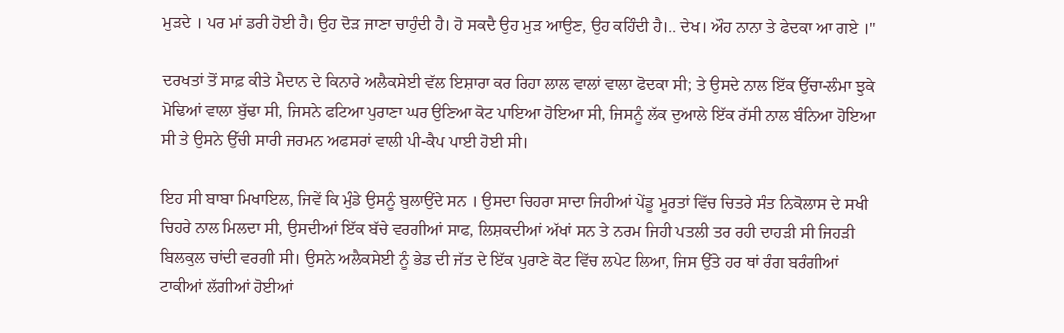ਮੁੜਦੇ । ਪਰ ਮਾਂ ਡਰੀ ਹੋਈ ਹੈ। ਉਹ ਦੋੜ ਜਾਣਾ ਚਾਹੁੰਦੀ ਹੈ। ਹੋ ਸਕਦੈ ਉਹ ਮੁੜ ਆਉਣ, ਉਹ ਕਹਿੰਦੀ ਹੈ।.. ਦੇਖ। ਔਹ ਨਾਨਾ ਤੇ ਫੇਦਕਾ ਆ ਗਏ ।"

ਦਰਖਤਾਂ ਤੋਂ ਸਾਫ਼ ਕੀਤੇ ਮੈਦਾਨ ਦੇ ਕਿਨਾਰੇ ਅਲੈਕਸੇਈ ਵੱਲ ਇਸ਼ਾਰਾ ਕਰ ਰਿਹਾ ਲਾਲ ਵਾਲਾਂ ਵਾਲਾ ਫੋਦਕਾ ਸੀ; ਤੇ ਉਸਦੇ ਨਾਲ ਇੱਕ ਉੱਚਾ-ਲੰਮਾ ਝੁਕੇ ਮੋਢਿਆਂ ਵਾਲਾ ਬੁੱਢਾ ਸੀ, ਜਿਸਨੇ ਫਟਿਆ ਪੁਰਾਣਾ ਘਰ ਉਣਿਆ ਕੋਟ ਪਾਇਆ ਹੋਇਆ ਸੀ, ਜਿਸਨੂੰ ਲੱਕ ਦੁਆਲੇ ਇੱਕ ਰੱਸੀ ਨਾਲ ਬੰਨਿਆ ਹੋਇਆ ਸੀ ਤੇ ਉਸਨੇ ਉੱਚੀ ਸਾਰੀ ਜਰਮਨ ਅਫਸਰਾਂ ਵਾਲੀ ਪੀ-ਕੈਪ ਪਾਈ ਹੋਈ ਸੀ।

ਇਹ ਸੀ ਬਾਬਾ ਮਿਖਾਇਲ, ਜਿਵੇਂ ਕਿ ਮੁੰਡੇ ਉਸਨੂੰ ਬੁਲਾਉਂਦੇ ਸਨ । ਉਸਦਾ ਚਿਹਰਾ ਸਾਦਾ ਜਿਹੀਆਂ ਪੇਂਡੂ ਮੂਰਤਾਂ ਵਿੱਚ ਚਿਤਰੇ ਸੰਤ ਨਿਕੋਲਾਸ ਦੇ ਸਖੀ ਚਿਹਰੇ ਨਾਲ ਮਿਲਦਾ ਸੀ, ਉਸਦੀਆਂ ਇੱਕ ਬੱਚੇ ਵਰਗੀਆਂ ਸਾਫ, ਲਿਸ਼ਕਦੀਆਂ ਅੱਖਾਂ ਸਨ ਤੇ ਨਰਮ ਜਿਹੀ ਪਤਲੀ ਤਰ ਰਹੀ ਦਾਹੜੀ ਸੀ ਜਿਹੜੀ ਬਿਲਕੁਲ ਚਾਂਦੀ ਵਰਗੀ ਸੀ। ਉਸਨੇ ਅਲੈਕਸੇਈ ਨੂੰ ਭੇਡ ਦੀ ਜੱਤ ਦੇ ਇੱਕ ਪੁਰਾਣੇ ਕੋਟ ਵਿੱਚ ਲਪੇਟ ਲਿਆ, ਜਿਸ ਉੱਤੇ ਹਰ ਥਾਂ ਰੰਗ ਬਰੰਗੀਆਂ ਟਾਕੀਆਂ ਲੱਗੀਆਂ ਹੋਈਆਂ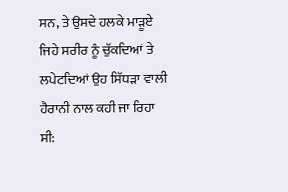ਸਨ, ਤੇ ਉਸਦੇ ਹਲਕੇ ਮਾੜੂਏ ਜਿਹੇ ਸਰੀਰ ਨੂੰ ਚੁੱਕਦਿਆਂ ਤੇ ਲਪੇਟਦਿਆਂ ਉਹ ਸਿੱਧੜਾ ਵਾਲੀ ਹੈਰਾਨੀ ਨਾਲ ਕਹੀ ਜਾ ਰਿਹਾ ਸੀ: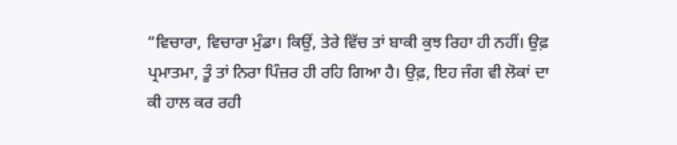“ਵਿਚਾਰਾ, ਵਿਚਾਰਾ ਮੁੰਡਾ। ਕਿਉਂ, ਤੇਰੇ ਵਿੱਚ ਤਾਂ ਬਾਕੀ ਕੁਝ ਰਿਹਾ ਹੀ ਨਹੀਂ। ਉਫ਼ ਪ੍ਰਮਾਤਮਾ, ਤੂੰ ਤਾਂ ਨਿਰਾ ਪਿੰਜ਼ਰ ਹੀ ਰਹਿ ਗਿਆ ਹੈ। ਉਫ਼, ਇਹ ਜੰਗ ਵੀ ਲੋਕਾਂ ਦਾ ਕੀ ਹਾਲ ਕਰ ਰਹੀ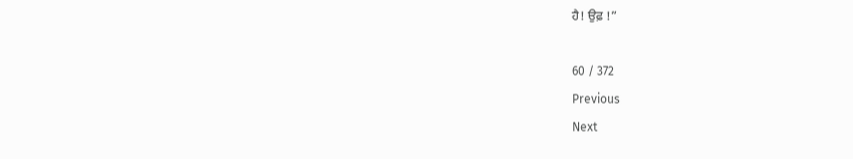ਹੈ! ਉਫ਼ !”

60 / 372
Previous
Next